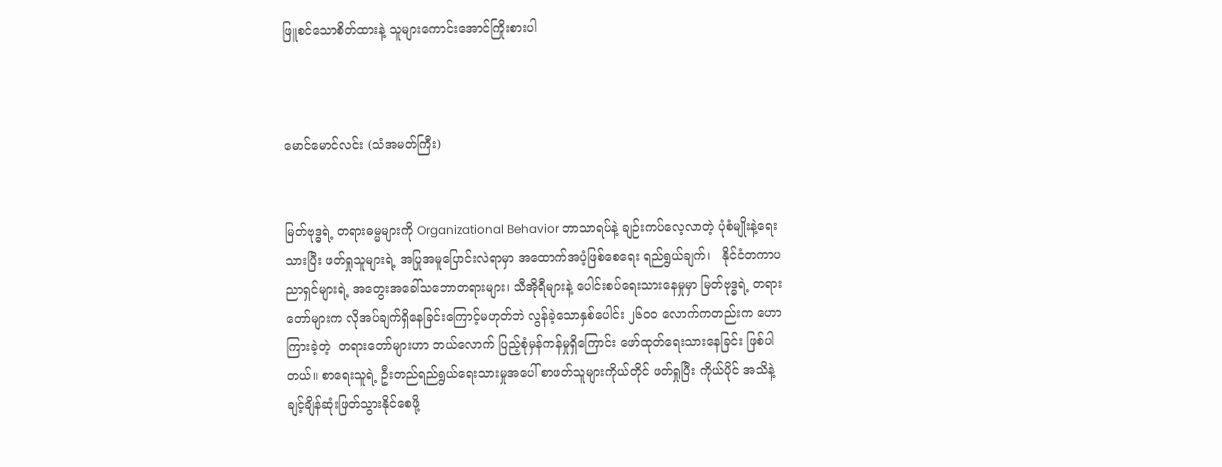ဖြူစင်သောစိတ်ထားနဲ့ သူများကောင်းအောင်ကြိုးစားပါ



မောင်မောင်လင်း (သံအမတ်ကြီး)


မြတ်ဗုဒ္ဓရဲ့ တရားဓမ္မများကို Organizational Behavior ဘာသာရပ်နဲ့ ချဉ်းကပ်လေ့လာတဲ့ ပုံစံမျိုးနဲ့ရေးသားပြီး ဖတ်ရှုသူများရဲ့ အပြုအမူပြောင်းလဲရာမှာ အထောက်အပံ့ဖြစ်စေရေး ရည်ရွယ်ချက်၊   နိုင်ငံတကာပညာရှင်များရဲ့ အတွေးအခေါ်သဘောတရားများ၊ သီအိုရီများနဲ့ ပေါင်းစပ်ရေးသားနေမှုမှာ မြတ်ဗုဒ္ဓရဲ့ တရားတော်များက လိုအပ်ချက်ရှိနေခြင်းကြောင့်မဟုတ်ဘဲ လွန်ခဲ့သောနှစ်ပေါင်း ၂၆၀၀ လောက်ကတည်းက ဟောကြားခဲ့တဲ့  တရားတော်များဟာ ဘယ်လောက် ပြည့်စုံမှန်ကန်မှုရှိကြောင်း ဖော်ထုတ်ရေးသားနေခြင်း ဖြစ်ပါတယ်။ စာရေးသူရဲ့ ဦးတည်ရည်ရွယ်ရေးသားမှုအပေါ် စာဖတ်သူများကိုယ်တိုင် ဖတ်ရှုပြီး ကိုယ်ပိုင် အသိနဲ့  ချင့်ချိန်ဆုံးဖြတ်သွားနိုင်စေဖို့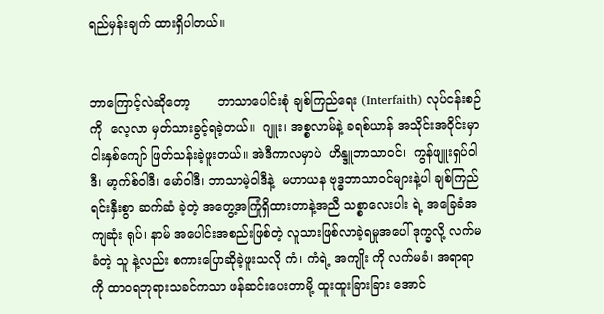ရည်မှန်းချက် ထားရှိပါတယ်။


ဘာကြောင့်လဲဆိုတော့       ဘာသာပေါင်းစုံ ချစ်ကြည်ရေး (Interfaith) လုပ်ငန်းစဉ်ကို  လေ့လာ မှတ်သားခွင့်ရခဲ့တယ်။  ဂျူး၊ အစ္စလာမ်နဲ့ ခရစ်ယာန် အသိုင်းအဝိုင်းမှာ ငါးနှစ်ကျော် ဖြတ်သန်းခဲ့ဖူးတယ်။ အဲဒီကာလမှာပဲ  ဟိန္ဒူဘာသာဝင်၊  ကွန်ဖျူးရှပ်ဝါဒီ၊ မာ့က်စ်ဝါဒီ၊ မော်ဝါဒီ၊ ဘာသာမဲ့ဝါဒီနဲ့  မဟာယန ဗုဒ္ဓဘာသာဝင်များနဲ့ပါ ချစ်ကြည်ရင်းနှီးစွာ ဆက်ဆံ ခဲ့တဲ့ အတွေ့အကြုံရှိထားတာနဲ့အညီ သစ္စာလေးပါး ရဲ့ အခြေခံအကျဆုံး ရုပ်၊ နာမ် အပေါင်းအစည်းဖြစ်တဲ့ လူသားဖြစ်လာခဲ့ရမှုအပေါ် ဒုက္ခလို့ လက်မခံတဲ့ သူ နဲ့လည်း စကားပြောဆိုခဲ့ဖူးသလို ကံ၊ ကံရဲ့ အကျိုး ကို လက်မခံ၊ အရာရာကို ထာဝရဘုရားသခင်ကသာ ဖန်ဆင်းပေးတာမို့ ထူးထူးခြားခြား အောင်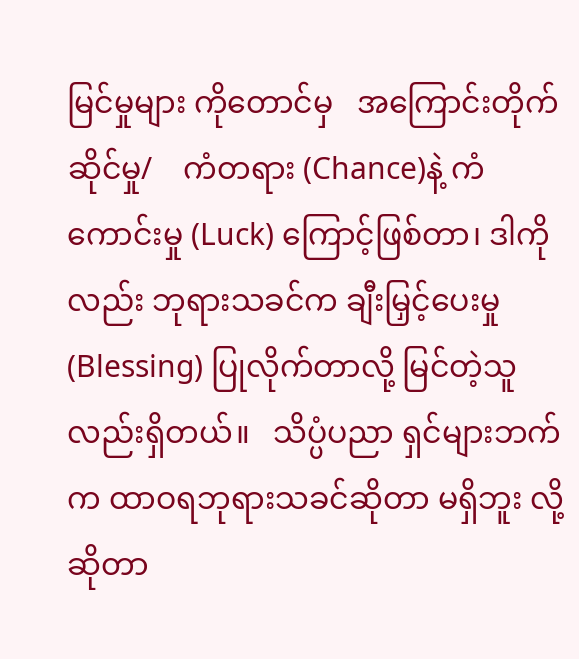မြင်မှုများ ကိုတောင်မှ   အကြောင်းတိုက်ဆိုင်မှု/    ကံတရား (Chance)နဲ့ ကံကောင်းမှု (Luck) ကြောင့်ဖြစ်တာ၊ ဒါကိုလည်း ဘုရားသခင်က ချီးမြှင့်ပေးမှု (Blessing) ပြုလိုက်တာလို့ မြင်တဲ့သူလည်းရှိတယ်။   သိပ္ပံပညာ ရှင်များဘက်က ထာဝရဘုရားသခင်ဆိုတာ မရှိဘူး လို့ ဆိုတာ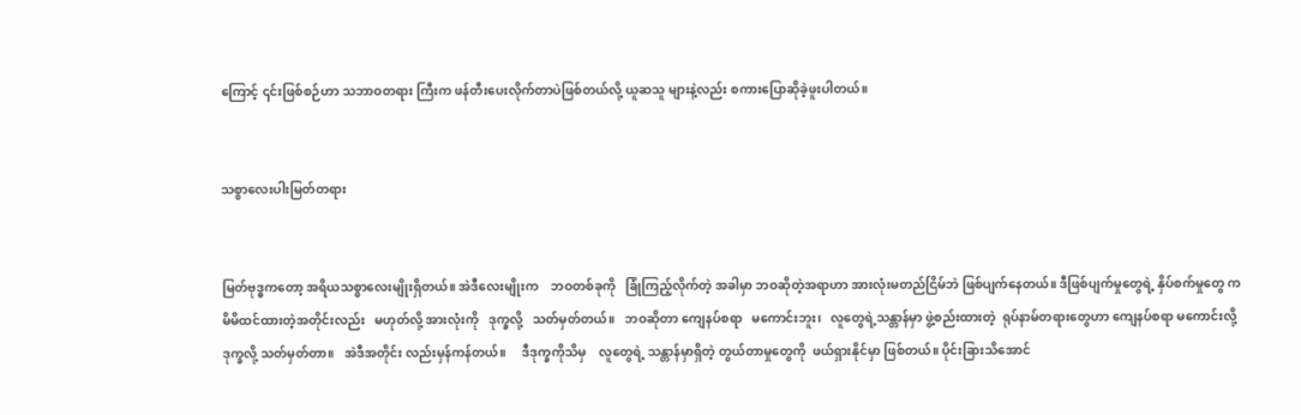ကြောင့် ၎င်းဖြစ်စဉ်ဟာ သဘာဝတရား ကြီးက ဖန်တီးပေးလိုက်တာပဲဖြစ်တယ်လို့ ယူဆသူ များနဲ့လည်း စကားပြောဆိုခဲ့ဖူးပါတယ်။


သစ္စာလေးပါးမြတ်တရား


မြတ်ဗုဒ္ဓကတော့ အရိယသစ္စာလေးမျိုးရှိတယ်။ အဲဒီလေးမျိုးက    ဘဝတစ်ခုကို   ခြုံကြည့်လိုက်တဲ့ အခါမှာ ဘဝဆိုတဲ့အရာဟာ အားလုံးမတည်ငြိမ်ဘဲ ဖြစ်ပျက်နေတယ်။ ဒီဖြစ်ပျက်မှုတွေရဲ့ နှိပ်စက်မှုတွေ က    မိမိထင်ထားတဲ့အတိုင်းလည်း   မဟုတ်လို့ အားလုံးကို   ဒုက္ခလို့   သတ်မှတ်တယ်။   ဘဝဆိုတာ ကျေနပ်စရာ   မကောင်းဘူး၊   လူတွေရဲ့သန္တာန်မှာ ဖွဲ့စည်းထားတဲ့  ရုပ်နာမ်တရားတွေဟာ ကျေနပ်စရာ မကောင်းလို့  ဒုက္ခလို့ သတ်မှတ်တာ။   အဲဒီအတိုင်း လည်းမှန်ကန်တယ်။     ဒီဒုက္ခကိုသိမှ    လူတွေရဲ့ သန္တာန်မှာရှိတဲ့ တွယ်တာမှုတွေကို  ဖယ်ရှားနိုင်မှာ ဖြစ်တယ်။ ပိုင်းခြားသိအောင်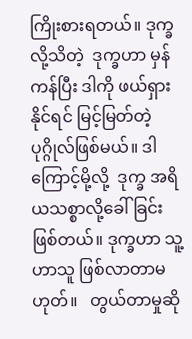ကြိုးစားရတယ်။ ဒုက္ခ လို့သိတဲ့  ဒုက္ခဟာ မှန်ကန်ပြီး ဒါကို ဖယ်ရှားနိုင်ရင် မြင့်မြတ်တဲ့ပုဂ္ဂိုလ်ဖြစ်မယ်။ ဒါကြောင့်မို့လို့  ဒုက္ခ အရိယသစ္စာလို့ခေါ်ခြင်းဖြစ်တယ်။ ဒုက္ခဟာ သူ့ဟာသူ ဖြစ်လာတာမဟုတ်။   တွယ်တာမှုဆို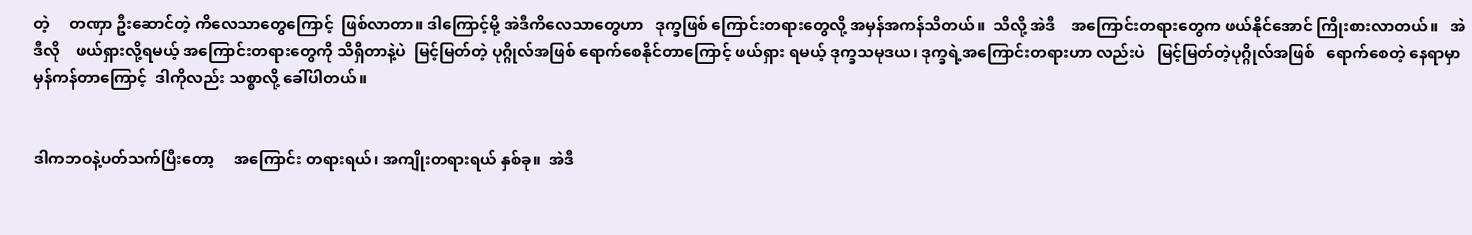တဲ့     တဏှာ ဦးဆောင်တဲ့ ကိလေသာတွေကြောင့်  ဖြစ်လာတာ။ ဒါကြောင့်မို့ အဲဒီကိလေသာတွေဟာ   ဒုက္ခဖြစ် ကြောင်းတရားတွေလို့ အမှန်အကန်သိတယ်။  သိလို့ အဲဒီ    အကြောင်းတရားတွေက ဖယ်နိုင်အောင် ကြိုးစားလာတယ်။   အဲဒီလို    ဖယ်ရှားလို့ရမယ့် အကြောင်းတရားတွေကို သိရှိတာနဲ့ပဲ  မြင့်မြတ်တဲ့ ပုဂ္ဂိုလ်အဖြစ် ရောက်စေနိုင်တာကြောင့် ဖယ်ရှား ရမယ့် ဒုက္ခသမုဒယ၊ ဒုက္ခရဲ့အကြောင်းတရားဟာ လည်းပဲ   မြင့်မြတ်တဲ့ပုဂ္ဂိုလ်အဖြစ်   ရောက်စေတဲ့ နေရာမှာ မှန်ကန်တာကြောင့်  ဒါကိုလည်း သစ္စာလို့ ခေါ်ပါတယ်။


ဒါကဘဝနဲ့ပတ်သက်ပြီးတော့     အကြောင်း တရားရယ်၊ အကျိုးတရားရယ် နှစ်ခု။  အဲဒီ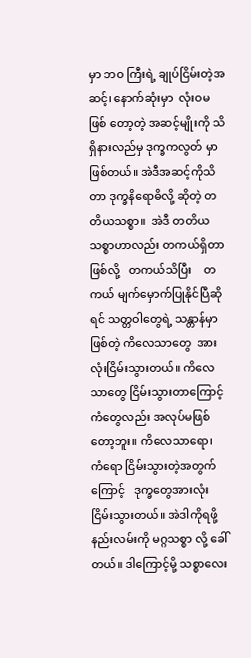မှာ ဘဝ ကြီးရဲ့ ချုပ်ငြိမ်းတဲ့အဆင့်၊ နောက်ဆုံးမှာ  လုံးဝမဖြစ် တော့တဲ့ အဆင့်မျိုးကို သိရှိနားလည်မှ ဒုက္ခကလွတ် မှာဖြစ်တယ်။ အဲဒီအဆင့်ကိုသိတာ ဒုက္ခနိရောဓိလို့ ဆိုတဲ့ တတိယသစ္စာ။  အဲဒီ တတိယသစ္စာဟာလည်း တကယ်ရှိတာဖြစ်လို့   တကယ်သိပြီး    တကယ် မျက်မှောက်ပြုနိုင်ပြီဆိုရင် သတ္တဝါတွေရဲ့ သန္တာန်မှာ ဖြစ်တဲ့ ကိလေသာတွေ  အားလုံးငြိမ်းသွားတယ်။ ကိလေသာတွေ ငြိမ်းသွားတာကြောင့် ကံတွေလည်း အလုပ်မဖြစ်တော့ဘူး။ ကိလေသာရော၊  ကံရော ငြိမ်းသွားတဲ့အတွက်ကြောင့်   ဒုက္ခတွေအားလုံး ငြိမ်းသွားတယ်။ အဲဒါကိုရဖို့ နည်းလမ်းကို မဂ္ဂသစ္စာ လို့ ခေါ်တယ်။ ဒါကြောင့်မို့ သစ္စာလေး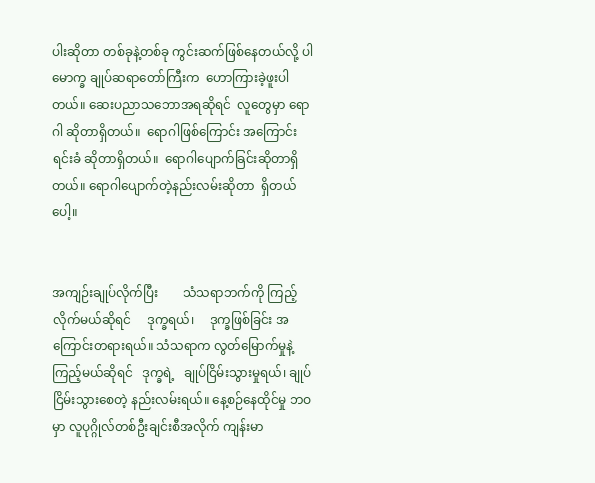ပါးဆိုတာ တစ်ခုနဲ့တစ်ခု ကွင်းဆက်ဖြစ်နေတယ်လို့ ပါမောက္ခ ချုပ်ဆရာတော်ကြီးက  ဟောကြားခဲ့ဖူးပါတယ်။ ဆေးပညာသဘောအရဆိုရင်  လူတွေမှာ ရောဂါ ဆိုတာရှိတယ်။  ရောဂါဖြစ်ကြောင်း အကြောင်းရင်းခံ ဆိုတာရှိတယ်။  ရောဂါပျောက်ခြင်းဆိုတာရှိတယ်။ ရောဂါပျောက်တဲ့နည်းလမ်းဆိုတာ  ရှိတယ်ပေါ့။


အကျဉ်းချုပ်လိုက်ပြီး        သံသရာဘက်ကို ကြည့်လိုက်မယ်ဆိုရင်     ဒုက္ခရယ်၊     ဒုက္ခဖြစ်ခြင်း အကြောင်းတရားရယ်။ သံသရာက လွတ်မြောက်မှုနဲ့ ကြည့်မယ်ဆိုရင်   ဒုက္ခရဲ့   ချုပ်ငြိမ်းသွားမှုရယ်၊ ချုပ်ငြိမ်းသွားစေတဲ့ နည်းလမ်းရယ်။ နေ့စဉ်နေထိုင်မှု ဘဝမှာ လူပုဂ္ဂိုလ်တစ်ဦးချင်းစီအလိုက် ကျန်းမာ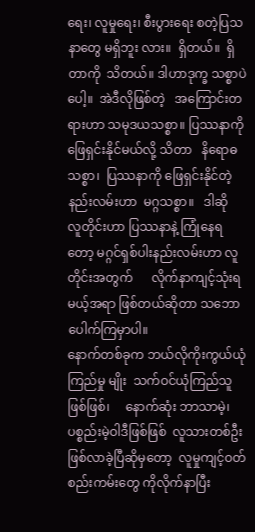ရေး၊ လူမှုရေး၊ စီးပွားရေး စတဲ့ပြသနာတွေ မရှိဘူး လား။  ရှိတယ်။  ရှိတာကို  သိတယ်။ ဒါဟာဒုက္ခ သစ္စာပဲပေါ့။  အဲဒီလိုဖြစ်တဲ့   အကြောင်းတရားဟာ သမုဒယသစ္စာ။ ပြဿနာကို     ဖြေရှင်းနိုင်မယ်လို့ သိတာ   နိရောဓသစ္စာ၊  ပြဿနာကို ဖြေရှင်းနိုင်တဲ့ နည်းလမ်းဟာ  မဂ္ဂသစ္စာ။   ဒါဆို    လူတိုင်းဟာ ပြဿနာနဲ့ ကြုံနေရတော့ မဂ္ဂင်ရှစ်ပါးနည်းလမ်းဟာ လူတိုင်းအတွက်      လိုက်နာကျင့်သုံးရမယ့်အရာ ဖြစ်တယ်ဆိုတာ သဘောပေါက်ကြမှာပါ။
နောက်တစ်ခုက ဘယ်လိုကိုးကွယ်ယုံကြည်မှု မျိုး  သက်ဝင်ယုံကြည်သူဖြစ်ဖြစ်၊     နောက်ဆုံး ဘာသာမဲ့၊  ပစ္စည်းမဲ့ဝါဒီဖြစ်ဖြစ်  လူသားတစ်ဦး ဖြစ်လာခဲ့ပြီဆိုမှတော့  လူမှုကျင့်ဝတ်စည်းကမ်းတွေ ကိုလိုက်နာပြီး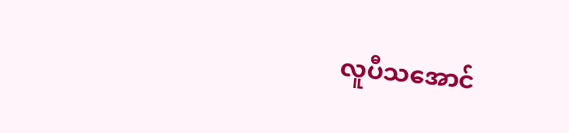လူပီသအောင်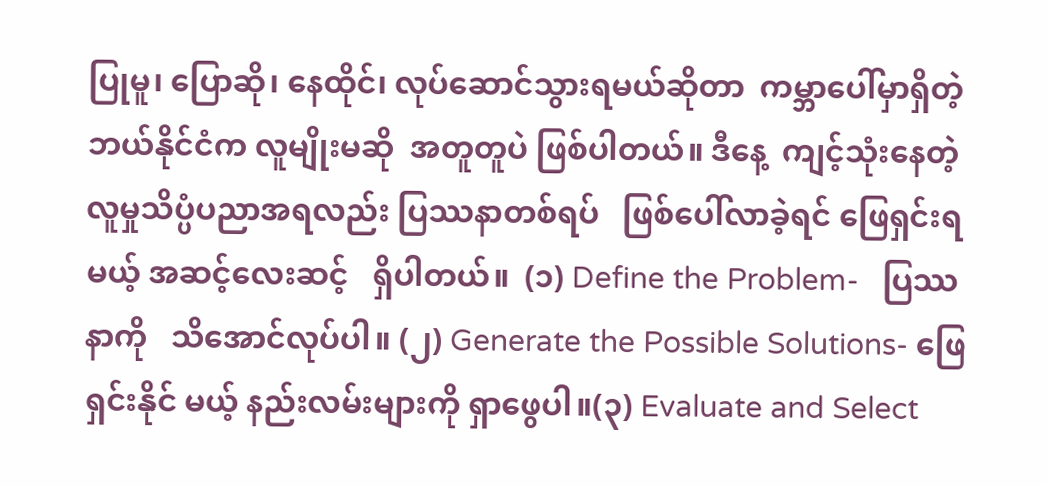ပြုမူ၊ ပြောဆို၊ နေထိုင်၊ လုပ်ဆောင်သွားရမယ်ဆိုတာ  ကမ္ဘာပေါ်မှာရှိတဲ့ ဘယ်နိုင်ငံက လူမျိုးမဆို  အတူတူပဲ ဖြစ်ပါတယ်။ ဒီနေ့  ကျင့်သုံးနေတဲ့      လူမှုသိပ္ပံပညာအရလည်း ပြဿနာတစ်ရပ်   ဖြစ်ပေါ်လာခဲ့ရင် ဖြေရှင်းရမယ့် အဆင့်လေးဆင့်   ရှိပါတယ်။  (၁) Define the Problem-   ပြဿနာကို   သိအောင်လုပ်ပါ။ (၂) Generate the Possible Solutions- ဖြေရှင်းနိုင် မယ့် နည်းလမ်းများကို ရှာဖွေပါ။(၃) Evaluate and Select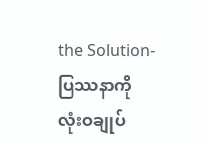the Solution- ပြဿနာကို လုံးဝချုပ်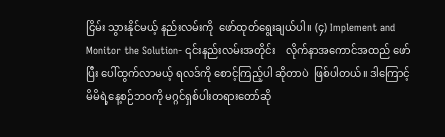ငြိမ်း သွားနိုင်မယ့် နည်းလမ်းကို  ဖော်ထုတ်ရွေးချယ်ပါ။ (၄) Implement and Monitor the Solution- ၎င်းနည်းလမ်းအတိုင်း    လိုက်နာအကောင်အထည် ဖော်ပြီး ပေါ်ထွက်လာမယ့် ရလဒ်ကို စောင့်ကြည့်ပါ ဆိုတာပဲ  ဖြစ်ပါတယ်။ ဒါကြောင့် မိမိရဲ့နေ့စဉ်ဘဝကို မဂ္ဂင်ရှစ်ပါးတရားတော်ဆို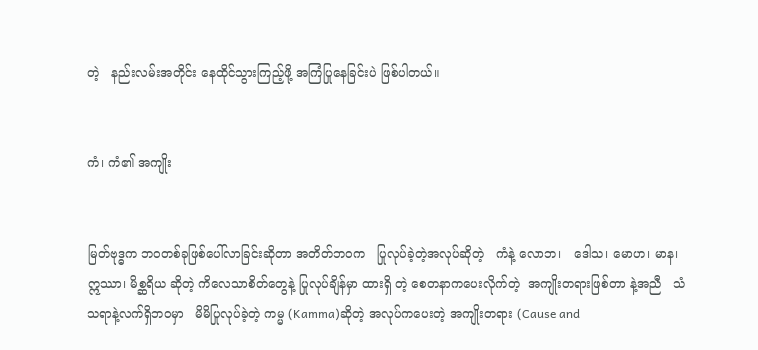တဲ့   နည်းလမ်းအတိုင်း နေထိုင်သွားကြည့်ဖို့ အကြံပြုနေခြင်းပဲ ဖြစ်ပါတယ်။


ကံ၊ ကံ၏ အကျိုး


မြတ်ဗုဒ္ဓက ဘဝတစ်ခုဖြစ်ပေါ်လာခြင်းဆိုတာ အတိတ်ဘဝက   ပြုလုပ်ခဲ့တဲ့အလုပ်ဆိုတဲ့   ကံနဲ့ လောဘ၊   ဒေါသ၊ မောဟ၊ မာန၊ ဣဿာ၊ မိစ္ဆရိယ ဆိုတဲ့ ကိလေသာစိတ်တွေနဲ့ ပြုလုပ်ချိန်မှာ ထားရှိ တဲ့ စေတနာကပေးလိုက်တဲ့  အကျိုးတရားဖြစ်တာ နဲ့အညီ   သံသရာနဲ့လက်ရှိဘဝမှာ   မိမိပြုလုပ်ခဲ့တဲ့ ကမ္မ (Kamma)ဆိုတဲ့ အလုပ်ကပေးတဲ့ အကျိုးတရား (Cause and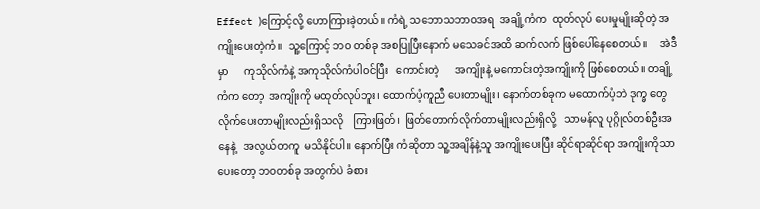Effect )ကြောင့်လို့ ဟောကြားခဲ့တယ်။ ကံရဲ့ သဘောသဘာဝအရ  အချို့ကံက  ထုတ်လုပ် ပေးမှုမျိုးဆိုတဲ့ အကျိုးပေးတဲ့ကံ။  သူ့ကြောင့် ဘဝ တစ်ခု အစပြုပြီးနောက် မသေခင်အထိ ဆက်လက် ဖြစ်ပေါ်နေစေတယ်။     အဲဒီမှာ      ကုသိုလ်ကံနဲ့ အကုသိုလ်ကံပါဝင်ပြီး   ကောင်းတဲ့      အကျိုးနဲ့ မကောင်းတဲ့အကျိုးကို ဖြစ်စေတယ်။ တချို့ကံက တော့  အကျိုးကို မထုတ်လုပ်ဘူး၊ ထောက်ပံ့ကူညီ ပေးတာမျိုး၊ နောက်တစ်ခုက မထောက်ပံ့ဘဲ ဒုက္ခ တွေ  လိုက်ပေးတာမျိုးလည်းရှိသလို    ကြားဖြတ်၊  ဖြတ်တောက်လိုက်တာမျိုးလည်းရှိလို့   သာမန်လူ ပုဂ္ဂိုလ်တစ်ဦးအနေနဲ့   အလွယ်တကူ  မသိနိုင်ပါ။ နောက်ပြီး ကံဆိုတာ သူ့အချိန်နဲ့သူ အကျိုးပေးပြီး ဆိုင်ရာဆိုင်ရာ အကျိုးကိုသာပေးတော့ ဘဝတစ်ခု အတွက်ပဲ ခံစား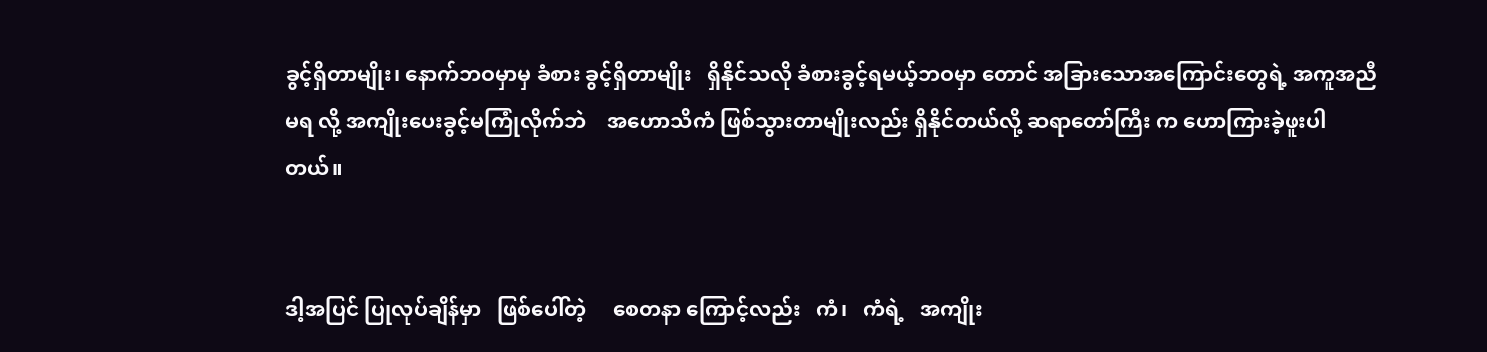ခွင့်ရှိတာမျိုး၊ နောက်ဘဝမှာမှ ခံစား ခွင့်ရှိတာမျိုး   ရှိနိုင်သလို ခံစားခွင့်ရမယ့်ဘဝမှာ တောင် အခြားသောအကြောင်းတွေရဲ့ အကူအညီမရ လို့ အကျိုးပေးခွင့်မကြုံလိုက်ဘဲ    အဟောသိကံ ဖြစ်သွားတာမျိုးလည်း ရှိနိုင်တယ်လို့ ဆရာတော်ကြီး က ဟောကြားခဲ့ဖူးပါတယ်။


ဒါ့အပြင် ပြုလုပ်ချိန်မှာ   ဖြစ်ပေါ်တဲ့     စေတနာ ကြောင့်လည်း   ကံ၊   ကံရဲ့   အကျိုး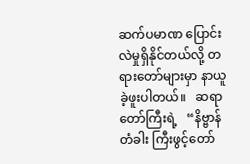ဆက်ပမာဏ ပြောင်းလဲမှုရှိနိုင်တယ်လို့ တရားတော်များမှာ နာယူ ခဲ့ဖူးပါတယ်။   ဆရာတော်ကြီးရဲ့   “နိဗ္ဗာန်တံခါး ကြီးဖွင့်တော်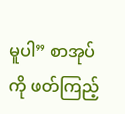မူပါ” စာအုပ်ကို ဖတ်ကြည့်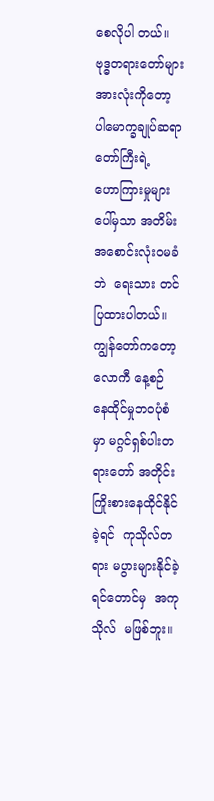စေလိုပါ တယ်။ ဗုဒ္ဓတရားတော်များ     အားလုံးကိုတော့ ပါမောက္ခချုပ်ဆရာတော်ကြီးရဲ့   ဟောကြားမှုများ ပေါ်မှသာ အတိမ်းအစောင်းလုံးဝမခံဘဲ  ရေးသား တင်ပြထားပါတယ်။ ကျွန်တော်ကတော့  လောကီ နေ့စဉ် နေထိုင်မှုဘဝပုံစံမှာ မဂ္ဂင်ရှစ်ပါးတရားတော် အတိုင်း ကြိုးစားနေထိုင်နိုင်ခဲ့ရင်  ကုသိုလ်တရား မပွားများနိုင်ခဲ့ရင်တောင်မှ  အကုသိုလ်  မဖြစ်ဘူး။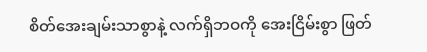စိတ်အေးချမ်းသာစွာနဲ့ လက်ရှိဘဝကို အေးငြိမ်းစွာ ဖြတ်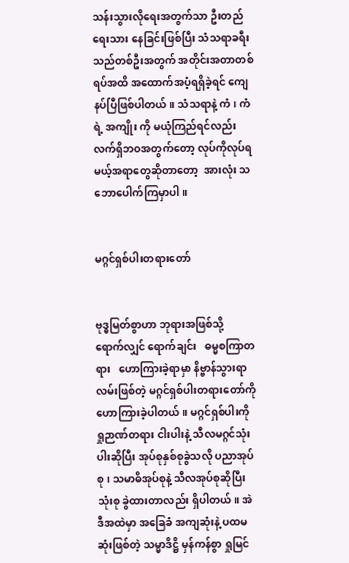သန်းသွားလိုရေးအတွက်သာ ဦးတည်ရေးသား နေခြင်းဖြစ်ပြီး သံသရာခရီးသည်တစ်ဦးအတွက် အတိုင်းအတာတစ်ရပ်အထိ အထောက်အပံ့ရရှိခဲ့ရင် ကျေနပ်ပြီဖြစ်ပါတယ်။ သံသရာနဲ့ ကံ၊ ကံရဲ့ အကျိုး ကို မယုံကြည်ရင်လည်း လက်ရှိဘဝအတွက်တော့ လုပ်ကိုလုပ်ရမယ့်အရာတွေဆိုတာတော့  အားလုံး သဘောပေါက်ကြမှာပါ။


မဂ္ဂင်ရှစ်ပါးတရားတော်


ဗုဒ္ဓမြတ်စွာဟာ ဘုရားအဖြစ်သို့   ရောက်လျှင် ရောက်ချင်း   ဓမ္မစကြာတရား   ဟောကြားခဲ့ရာမှာ နိဗ္ဗာန်သွားရာလမ်းဖြစ်တဲ့ မဂ္ဂင်ရှစ်ပါးတရားတော်ကို ဟောကြားခဲ့ပါတယ်။ မဂ္ဂင်ရှစ်ပါးကို ရှုဉာဏ်တရား ငါးပါးနဲ့ သီလမဂ္ဂင်သုံးပါးဆိုပြီး အုပ်စုနှစ်စုခွဲသလို ပညာအုပ်စု၊ သမာဓိအုပ်စုနဲ့ သီလအုပ်စုဆိုပြီး သုံးစု ခွဲထားတာလည်း ရှိပါတယ်။ အဲဒီအထဲမှာ အခြေခံ အကျဆုံးနဲ့ ပထမဆုံးဖြစ်တဲ့ သမ္မာဒိဋ္ဌိ မှန်ကန်စွာ ရှုမြင်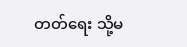တတ်ရေး သို့မ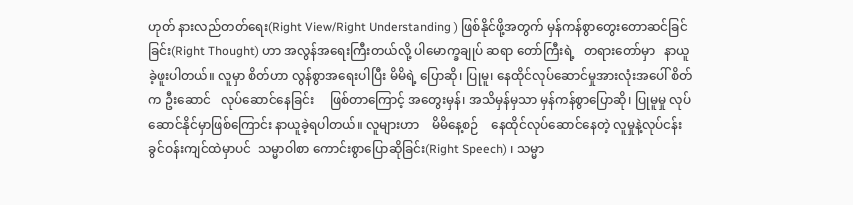ဟုတ် နားလည်တတ်ရေး(Right View/Right Understanding ) ဖြစ်နိုင်ဖို့အတွက် မှန်ကန်စွာတွေးတောဆင်ခြင်ခြင်း(Right Thought) ဟာ အလွန်အရေးကြီးတယ်လို့ ပါမောက္ခချုပ် ဆရာ တော်ကြီးရဲ့   တရားတော်မှာ   နာယူခဲ့ဖူးပါတယ်။ လူမှာ စိတ်ဟာ လွန်စွာအရေးပါပြီး မိမိရဲ့ ပြောဆို၊ ပြုမူ၊ နေထိုင်လုပ်ဆောင်မှုအားလုံးအပေါ် စိတ်က ဦးဆောင်   လုပ်ဆောင်နေခြင်း     ဖြစ်တာကြောင့် အတွေးမှန်၊ အသိမှန်မှသာ မှန်ကန်စွာပြောဆို၊ ပြုမူမှု လုပ်ဆောင်နိုင်မှာဖြစ်ကြောင်း နာယူခဲ့ရပါတယ်။ လူများဟာ    မိမိနေ့စဉ်    နေထိုင်လုပ်ဆောင်နေတဲ့ လူမှုနဲ့လုပ်ငန်းခွင်ဝန်းကျင်ထဲမှာပင်  သမ္မာဝါစာ ကောင်းစွာပြောဆိုခြင်း(Right Speech) ၊ သမ္မာ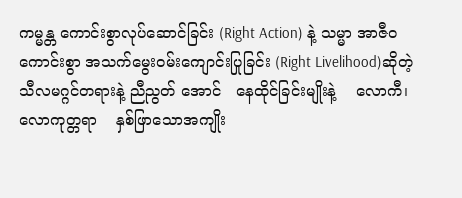ကမ္မန္တ ကောင်းစွာလုပ်ဆောင်ခြင်း (Right Action) နဲ့ သမ္မာ အာဇီဝ ကောင်းစွာ အသက်မွေးဝမ်းကျောင်းပြုခြင်း (Right Livelihood)ဆိုတဲ့ သီလမဂ္ဂင်တရားနဲ့ ညီညွတ် အောင်   နေထိုင်ခြင်းမျိုးနဲ့    လောကီ၊ လောကုတ္တရာ    နှစ်ဖြာသောအကျိုး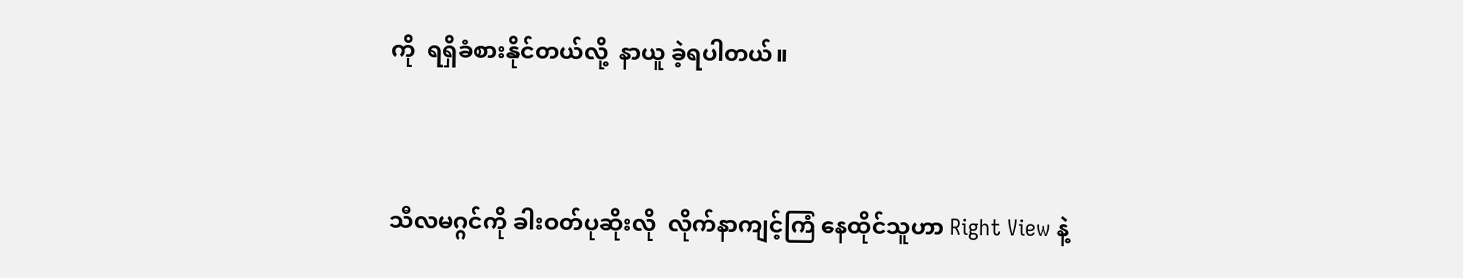ကို  ရရှိခံစားနိုင်တယ်လို့  နာယူ ခဲ့ရပါတယ်။


သီလမဂ္ဂင်ကို ခါးဝတ်ပုဆိုးလို  လိုက်နာကျင့်ကြံ နေထိုင်သူဟာ Right View နဲ့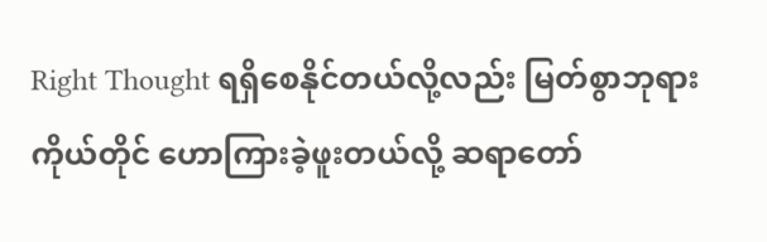Right Thought ရရှိစေနိုင်တယ်လို့လည်း မြတ်စွာဘုရားကိုယ်တိုင် ဟောကြားခဲ့ဖူးတယ်လို့ ဆရာတော်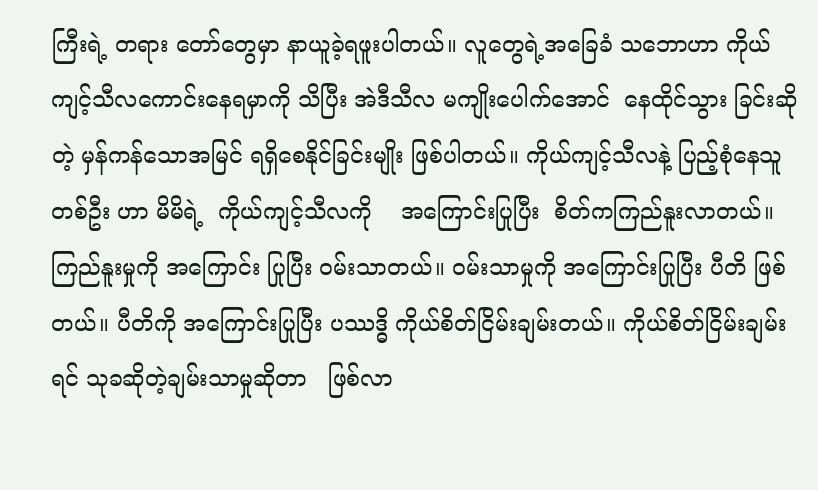ကြီးရဲ့ တရား တော်တွေမှာ နာယူခဲ့ရဖူးပါတယ်။ လူတွေရဲ့အခြေခံ သဘောဟာ ကိုယ်ကျင့်သီလကောင်းနေရမှာကို သိပြီး အဲဒီသီလ မကျိုးပေါက်အောင်  နေထိုင်သွား ခြင်းဆိုတဲ့ မှန်ကန်သောအမြင် ရရှိစေနိုင်ခြင်းမျိုး ဖြစ်ပါတယ်။ ကိုယ်ကျင့်သီလနဲ့ ပြည့်စုံနေသူတစ်ဦး ဟာ မိမိရဲ့  ကိုယ်ကျင့်သီလကို    အကြောင်းပြုပြီး  စိတ်ကကြည်နူးလာတယ်။ ကြည်နူးမှုကို အကြောင်း ပြုပြီး ဝမ်းသာတယ်။ ဝမ်းသာမှုကို အကြောင်းပြုပြီး ပီတိ ဖြစ်တယ်။ ပီတိကို အကြောင်းပြုပြီး ပဿဒ္ဓိ ကိုယ်စိတ်ငြိမ်းချမ်းတယ်။ ကိုယ်စိတ်ငြိမ်းချမ်းရင် သုခဆိုတဲ့ချမ်းသာမှုဆိုတာ   ဖြစ်လာ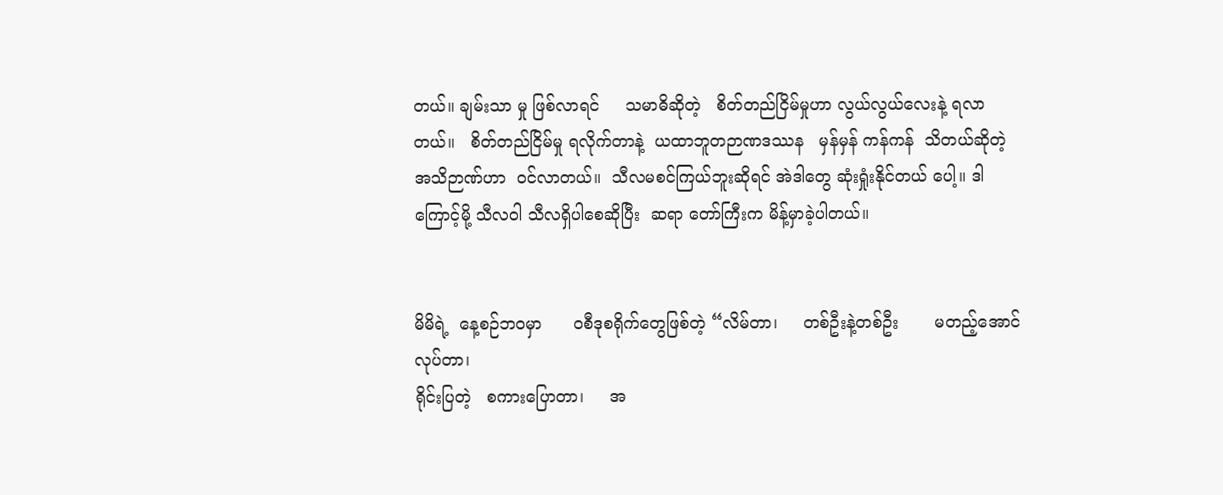တယ်။ ချမ်းသာ မှု ဖြစ်လာရင်     သမာဓိဆိုတဲ့   စိတ်တည်ငြိမ်မှုဟာ လွယ်လွယ်လေးနဲ့ ရလာတယ်။   စိတ်တည်ငြိမ်မှု ရလိုက်တာနဲ့  ယထာဘူတဉာဏဒဿန   မှန်မှန် ကန်ကန်  သိတယ်ဆိုတဲ့ အသိဉာဏ်ဟာ  ဝင်လာတယ်။  သီလမစင်ကြယ်ဘူးဆိုရင် အဲဒါတွေ ဆုံးရှုံးနိုင်တယ် ပေါ့။ ဒါကြောင့်မို့ သီလဝါ သီလရှိပါစေဆိုပြီး  ဆရာ တော်ကြီးက မိန့်မှာခဲ့ပါတယ်။


မိမိရဲ့  နေ့စဉ်ဘဝမှာ      ဝစီဒုစရိုက်တွေဖြစ်တဲ့ “လိမ်တာ၊     တစ်ဦးနဲ့တစ်ဦး       မတည့်အောင် လုပ်တာ၊
ရိုင်းပြတဲ့   စကားပြောတာ၊     အ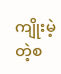ကျိုးမဲ့တဲ့စ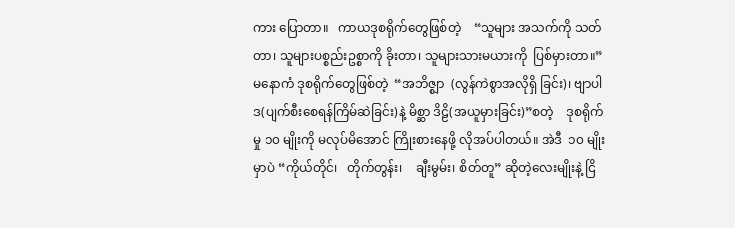ကား ပြောတာ။   ကာယဒုစရိုက်တွေဖြစ်တဲ့    “သူများ အသက်ကို သတ်တာ၊ သူများပစ္စည်းဥစ္စာကို ခိုးတာ၊ သူများသားမယားကို  ပြစ်မှားတာ။”     မနောကံ ဒုစရိုက်တွေဖြစ်တဲ့  “အဘိဇ္စျာ  (လွန်ကဲစွာအလိုရှိ ခြင်း)၊ ဗျာပါဒ(ပျက်စီးစေရန်ကြိမ်ဆဲခြင်း)နဲ့ မိစ္ဆာ ဒိဠိ(အယူမှားခြင်း)”စတဲ့    ဒုစရိုက်မှု ၁၀ မျိုးကို မလုပ်မိအောင် ကြိုးစားနေဖို့ လိုအပ်ပါတယ်။ အဲဒီ  ၁၀ မျိုးမှာပဲ “ကိုယ်တိုင်၊   တိုက်တွန်း၊    ချီးမွမ်း၊ စိတ်တူ” ဆိုတဲ့လေးမျိုးနဲ့ ငြိ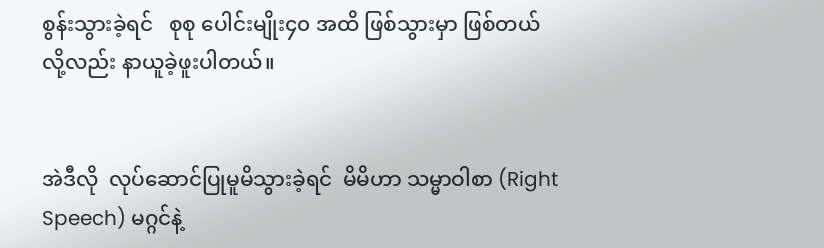စွန်းသွားခဲ့ရင်   စုစု ပေါင်းမျိုး၄၀ အထိ ဖြစ်သွားမှာ ဖြစ်တယ်လို့လည်း နာယူခဲ့ဖူးပါတယ်။


အဲဒီလို  လုပ်ဆောင်ပြုမူမိသွားခဲ့ရင်  မိမိဟာ သမ္မာဝါစာ (Right Speech) မဂ္ဂင်နဲ့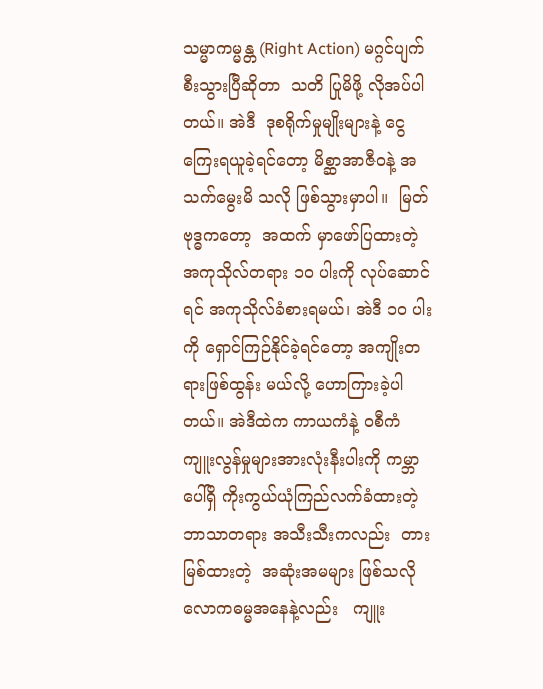သမ္မာကမ္မန္တ (Right Action) မဂ္ဂင်ပျက်စီးသွားပြီဆိုတာ  သတိ ပြုမိဖို့ လိုအပ်ပါတယ်။ အဲဒီ  ဒုစရိုက်မှုမျိုးများနဲ့ ငွေကြေးရယူခဲ့ရင်တော့ မိစ္ဆာအာဇီဝနဲ့ အသက်မွေးမိ သလို ဖြစ်သွားမှာပါ။  မြတ်ဗုဒ္ဓကတော့  အထက် မှာဖော်ပြထားတဲ့  အကုသိုလ်တရား ၁၀ ပါးကို လုပ်ဆောင်ရင် အကုသိုလ်ခံစားရမယ်၊ အဲဒီ ၁၀ ပါး ကို ရှောင်ကြဉ်နိုင်ခဲ့ရင်တော့ အကျိုးတရားဖြစ်ထွန်း မယ်လို့ ဟောကြားခဲ့ပါတယ်။ အဲဒီထဲက ကာယကံနဲ့ ဝစီကံ ကျူးလွန်မှုများအားလုံးနီးပါးကို ကမ္ဘာပေါ်ရှိ ကိုးကွယ်ယုံကြည်လက်ခံထားတဲ့ ဘာသာတရား အသီးသီးကလည်း  တားမြစ်ထားတဲ့  အဆုံးအမများ ဖြစ်သလို    လောကဓမ္မအနေနဲ့လည်း   ကျူး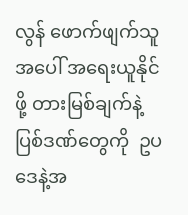လွန် ဖောက်ဖျက်သူအပေါ် အရေးယူနိုင်ဖို့ တားမြစ်ချက်နဲ့ ပြစ်ဒဏ်တွေကို  ဥပဒေနဲ့အ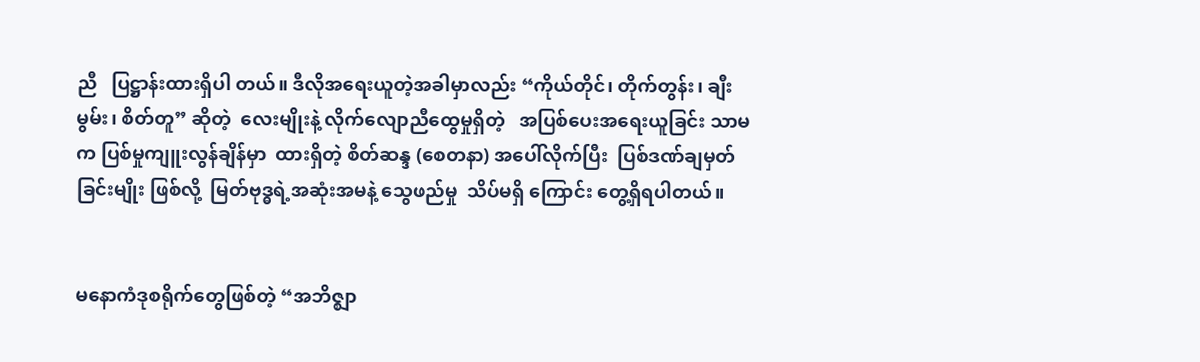ညီ   ပြဋ္ဌာန်းထားရှိပါ တယ်။ ဒီလိုအရေးယူတဲ့အခါမှာလည်း “ကိုယ်တိုင်၊ တိုက်တွန်း၊ ချီးမွမ်း၊ စိတ်တူ” ဆိုတဲ့  လေးမျိုးနဲ့ လိုက်လျောညီထွေမှုရှိတဲ့   အပြစ်ပေးအရေးယူခြင်း သာမက ပြစ်မှုကျူးလွန်ချိန်မှာ  ထားရှိတဲ့ စိတ်ဆန္ဒ (စေတနာ) အပေါ်လိုက်ပြီး  ပြစ်ဒဏ်ချမှတ်ခြင်းမျိုး ဖြစ်လို့  မြတ်ဗုဒ္ဓရဲ့အဆုံးအမနဲ့ သွေဖည်မှု  သိပ်မရှိ ကြောင်း တွေ့ရှိရပါတယ်။


မနောကံဒုစရိုက်တွေဖြစ်တဲ့ “အဘိဇ္စျာ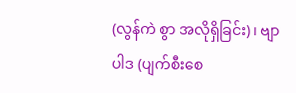(လွန်ကဲ စွာ အလိုရှိခြင်း)၊ ဗျာပါဒ (ပျက်စီးစေ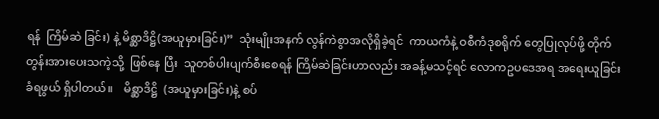ရန်  ကြိမ်ဆဲ ခြင်း) နဲ့ မိစ္ဆာဒိဋ္ဌိ(အယူမှားခြင်း)”  သုံးမျိုးအနက် လွန်ကဲစွာအလိုရှိခဲ့ရင်  ကာယကံနဲ့ ဝစီကံဒုစရိုက် တွေပြုလုပ်ဖို့ တိုက်တွန်းအားပေးသကဲ့သို့  ဖြစ်နေ ပြီး  သူတစ်ပါးပျက်စီးစေရန် ကြိမ်ဆဲခြင်းဟာလည်း အခန့်မသင့်ရင် လောကဥပဒေအရ အရေးယူခြင်း ခံရဖွယ် ရှိပါတယ်။    မိစ္ဆာဒိဋ္ဌိ  (အယူမှားခြင်း)နဲ့ စပ်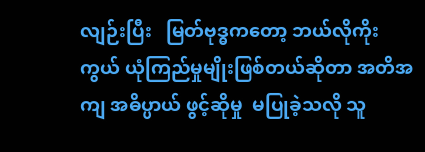လျဉ်းပြီး   မြတ်ဗုဒ္ဓကတော့ ဘယ်လိုကိုးကွယ် ယုံကြည်မှုမျိုးဖြစ်တယ်ဆိုတာ အတိအကျ အဓိပ္ပာယ် ဖွင့်ဆိုမှု  မပြုခဲ့သလို သူ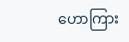ဟောကြား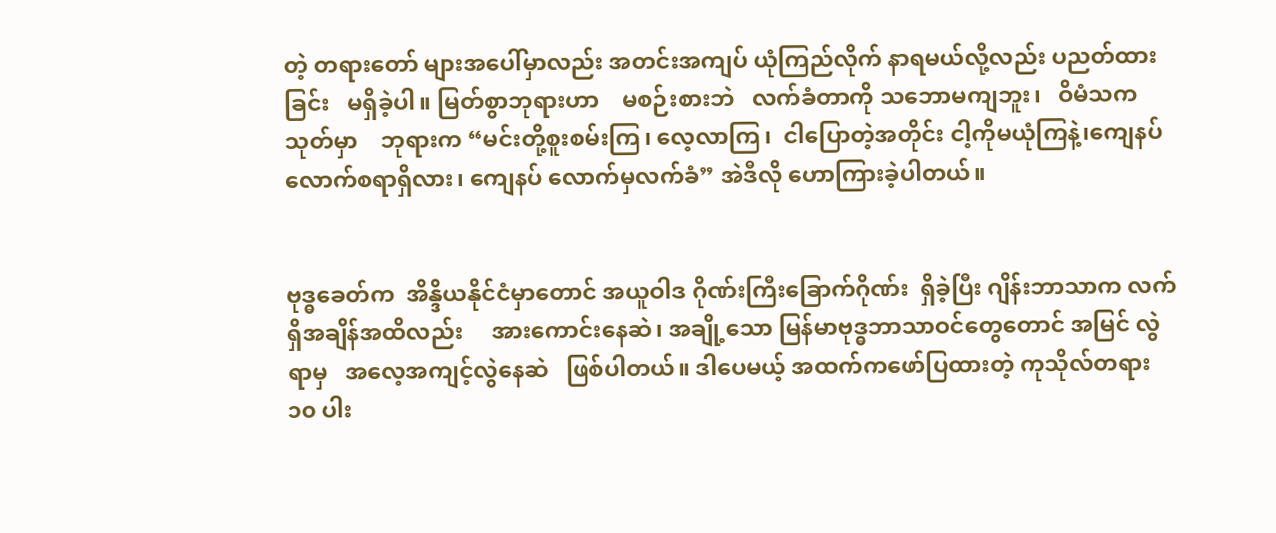တဲ့ တရားတော် များအပေါ်မှာလည်း အတင်းအကျပ် ယုံကြည်လိုက် နာရမယ်လို့လည်း ပညတ်ထားခြင်း   မရှိခဲ့ပါ။ မြတ်စွာဘုရားဟာ    မစဉ်းစားဘဲ   လက်ခံတာကို သဘောမကျဘူး၊   ဝိမံသကသုတ်မှာ    ဘုရားက “မင်းတို့စူးစမ်းကြ၊ လေ့လာကြ၊  ငါပြောတဲ့အတိုင်း ငါ့ကိုမယုံကြနဲ့၊ကျေနပ်လောက်စရာရှိလား၊ ကျေနပ် လောက်မှလက်ခံ” အဲဒီလို ဟောကြားခဲ့ပါတယ်။


ဗုဒ္ဓခေတ်က  အိန္ဒိယနိုင်ငံမှာတောင် အယူဝါဒ ဂိုဏ်းကြီးခြောက်ဂိုဏ်း  ရှိခဲ့ပြီး ဂျိန်းဘာသာက လက်ရှိအချိန်အထိလည်း     အားကောင်းနေဆဲ၊ အချို့သော မြန်မာဗုဒ္ဓဘာသာဝင်တွေတောင် အမြင် လွဲရာမှ   အလေ့အကျင့်လွဲနေဆဲ   ဖြစ်ပါတယ်။ ဒါပေမယ့် အထက်ကဖော်ပြထားတဲ့ ကုသိုလ်တရား  ၁၀ ပါး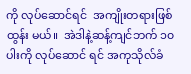ကို လုပ်ဆောင်ရင်  အကျိုးတရားဖြစ်ထွန်း မယ်။  အဲဒါနဲ့ဆန့်ကျင်ဘက် ၁၀ ပါးကို လုပ်ဆောင် ရင် အကုသိုလ်ခံ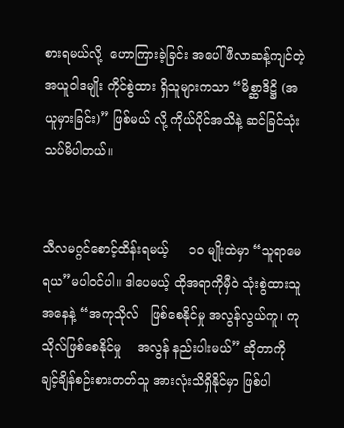စားရမယ်လို့  ဟောကြားခဲ့ခြင်း အပေါ် ဖီလာဆန့်ကျင်တဲ့ အယူဝါဒမျိုး ကိုင်စွဲထား ရှိသူများကသာ “မိစ္ဆာဒိဋ္ဌိ (အယူမှားခြင်း)” ဖြစ်မယ် လို့ ကိုယ်ပိုင်အသိနဲ့ ဆင်ခြင်သုံးသပ်မိပါတယ်။


သီလမဂ္ဂင်စောင့်ထိန်းရမယ့်     ၁၀ မျိုးထဲမှာ “သူရာမေရယ”မပါဝင်ပါ။ ဒါပေမယ့် ထိုအရာကိုမှီဝဲ သုံးစွဲထားသူအနေနဲ့ “အကုသိုလ်   ဖြစ်စေနိုင်မှု အလွန်လွယ်ကူ၊ ကုသိုလ်ဖြစ်စေနိုင်မှု    အလွန် နည်းပါးမယ်” ဆိုတာကို ချင့်ချိန်စဉ်းစားတတ်သူ အားလုံးသိရှိနိုင်မှာ ဖြစ်ပါ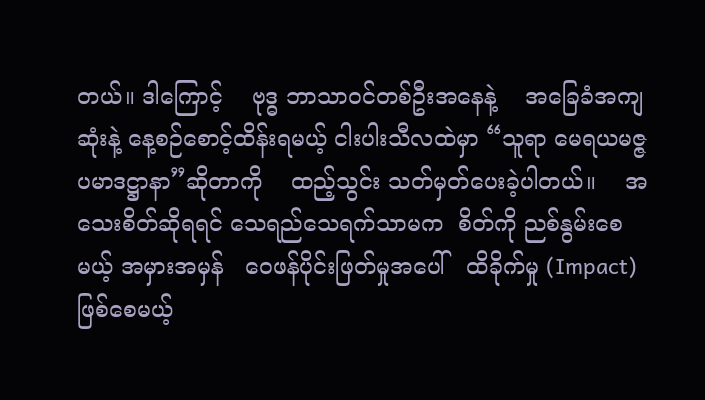တယ်။ ဒါကြောင့်    ဗုဒ္ဓ ဘာသာဝင်တစ်ဦးအနေနဲ့    အခြေခံအကျဆုံးနဲ့ နေ့စဉ်စောင့်ထိန်းရမယ့် ငါးပါးသီလထဲမှာ “သူရာ မေရယမဇ္ဇပမာဒဋ္ဌာနာ”ဆိုတာကို    ထည့်သွင်း သတ်မှတ်ပေးခဲ့ပါတယ်။    အသေးစိတ်ဆိုရရင် သေရည်သေရက်သာမက  စိတ်ကို ညစ်နွမ်းစေမယ့် အမှားအမှန်   ဝေဖန်ပိုင်းဖြတ်မှုအပေါ်   ထိခိုက်မှု (Impact) ဖြစ်စေမယ့်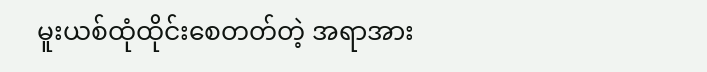မူးယစ်ထုံထိုင်းစေတတ်တဲ့ အရာအား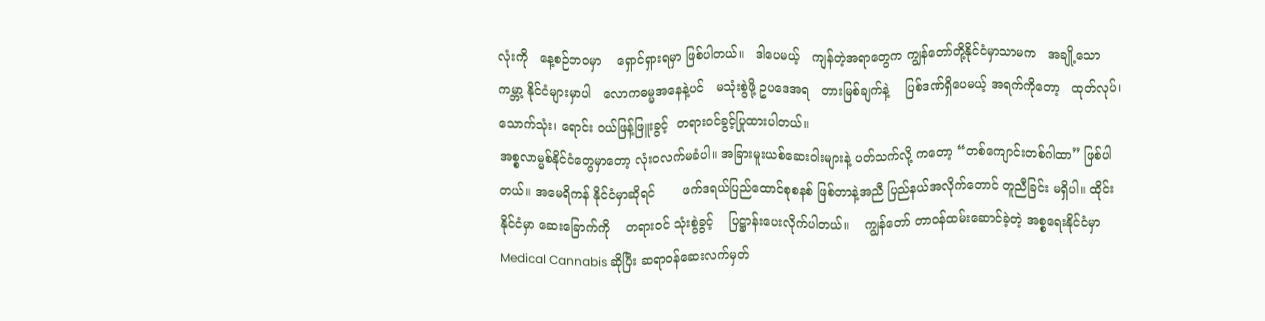လုံးကို   နေ့စဉ်ဘဝမှာ    ရှောင်ရှားရမှာ ဖြစ်ပါတယ်။   ဒါပေမယ့်   ကျန်တဲ့အရာတွေက ကျွန်တော်တို့နိုင်ငံမှာသာမက   အချို့သောကမ္ဘာ့ နိုင်ငံများမှာပါ   လောကဓမ္မအနေနဲ့ပင်   မသုံးစွဲဖို့ ဥပဒေအရ   တားမြစ်ချက်နဲ့    ပြစ်ဒဏ်ရှိပေမယ့် အရက်ကိုတော့   ထုတ်လုပ်၊  သောက်သုံး၊ ရောင်း ဝယ်ဖြန့်ဖြူးခွင့်  တရားဝင်ခွင့်ပြုထားပါတယ်။
အစ္စလာမ္မစ်နိုင်ငံတွေမှာတော့ လုံးဝလက်မခံပါ။ အခြားမူးယစ်ဆေးဝါးများနဲ့ ပတ်သက်လို့ ကတော့ “တစ်ကျောင်းတစ်ဂါထာ” ဖြစ်ပါတယ်။ အမေရိကန် နိုင်ငံမှာဆိုရင်       ဖက်ဒရယ်ပြည်ထောင်စုစနစ် ဖြစ်တာနဲ့အညီ ပြည်နယ်အလိုက်တောင် တူညီခြင်း မရှိပါ။ ထိုင်းနိုင်ငံမှာ ဆေးခြောက်ကို    တရားဝင် သုံးစွဲခွင့်    ပြဋ္ဌာန်းပေးလိုက်ပါတယ်။    ကျွန်တော် တာဝန်ထမ်းဆောင်ခဲ့တဲ့ အစ္စရေးနိုင်ငံမှာ Medical Cannabis ဆိုပြီး ဆရာဝန်ဆေးလက်မှတ်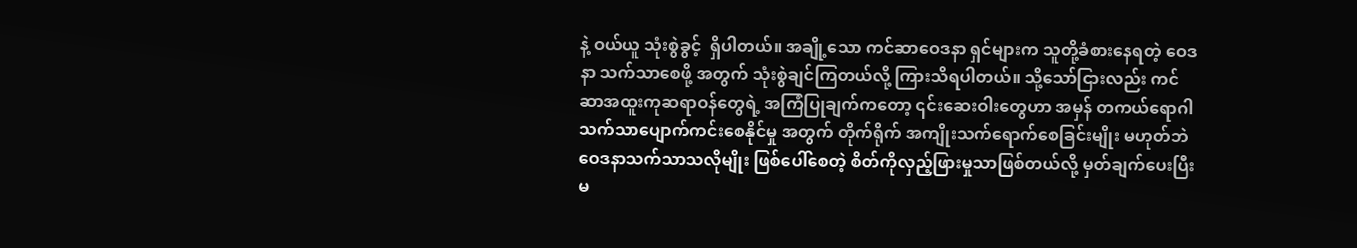နဲ့ ဝယ်ယူ သုံးစွဲခွင့်  ရှိပါတယ်။ အချို့သော ကင်ဆာဝေဒနာ ရှင်များက သူတို့ခံစားနေရတဲ့ ဝေဒနာ သက်သာစေဖို့ အတွက် သုံးစွဲချင်ကြတယ်လို့ ကြားသိရပါတယ်။ သို့သော်ငြားလည်း ကင်ဆာအထူးကုဆရာဝန်တွေရဲ့ အကြံပြုချက်ကတော့ ၎င်းဆေးဝါးတွေဟာ အမှန် တကယ်ရောဂါ    သက်သာပျောက်ကင်းစေနိုင်မှု အတွက် တိုက်ရိုက် အကျိုးသက်ရောက်စေခြင်းမျိုး မဟုတ်ဘဲ ဝေဒနာသက်သာသလိုမျိုး ဖြစ်ပေါ်စေတဲ့ စိတ်ကိုလှည့်ဖြားမှုသာဖြစ်တယ်လို့ မှတ်ချက်ပေးပြီး မ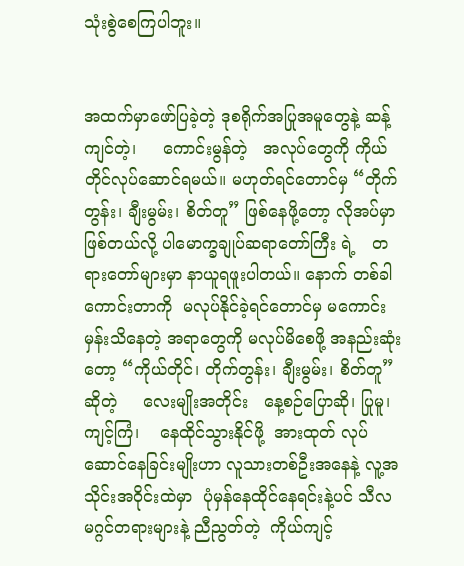သုံးစွဲစေကြပါဘူး။


အထက်မှာဖော်ပြခဲ့တဲ့ ဒုစရိုက်အပြုအမူတွေနဲ့ ဆန့်ကျင်တဲ့၊     ကောင်းမွန်တဲ့   အလုပ်တွေကို ကိုယ်တိုင်လုပ်ဆောင်ရမယ်။ မဟုတ်ရင်တောင်မှ “တိုက်တွန်း၊ ချီးမွမ်း၊ စိတ်တူ” ဖြစ်နေဖို့တော့ လိုအပ်မှာ ဖြစ်တယ်လို့ ပါမောက္ခချုပ်ဆရာတော်ကြီး ရဲ့   တရားတော်များမှာ နာယူရဖူးပါတယ်။ နောက် တစ်ခါ  ကောင်းတာကို  မလုပ်နိုင်ခဲ့ရင်တောင်မှ မကောင်းမှန်းသိနေတဲ့ အရာတွေကို မလုပ်မိစေဖို့ အနည်းဆုံးတော့ “ကိုယ်တိုင်၊ တိုက်တွန်း၊ ချီးမွမ်း၊ စိတ်တူ” ဆိုတဲ့     လေးမျိုးအတိုင်း   နေ့စဉ်ပြောဆို၊ ပြုမူ၊    ကျင့်ကြံ၊    နေထိုင်သွားနိုင်ဖို့  အားထုတ် လုပ်ဆောင်နေခြင်းမျိုးဟာ လူသားတစ်ဦးအနေနဲ့ လူ့အသိုင်းအဝိုင်းထဲမှာ  ပုံမှန်နေထိုင်နေရင်းနဲ့ပင် သီလမဂ္ဂင်တရားများနဲ့ ညီညွတ်တဲ့  ကိုယ်ကျင့်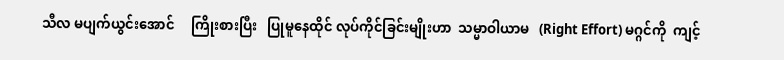သီလ မပျက်ယွင်းအောင်     ကြိုးစားပြီး   ပြုမူနေထိုင် လုပ်ကိုင်ခြင်းမျိုးဟာ  သမ္မာဝါယာမ   (Right Effort) မဂ္ဂင်ကို  ကျင့်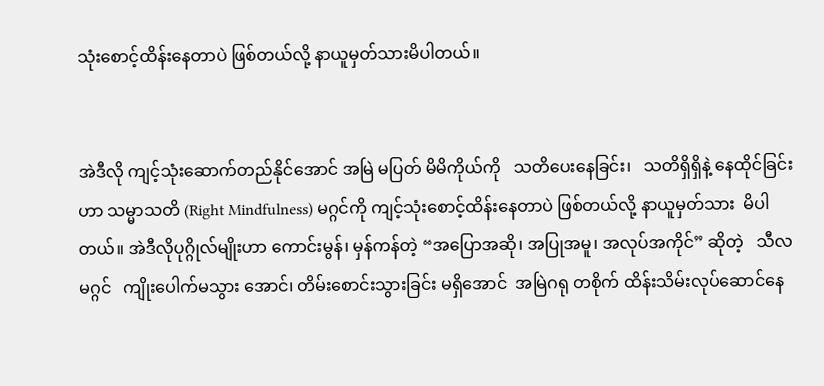သုံးစောင့်ထိန်းနေတာပဲ ဖြစ်တယ်လို့ နာယူမှတ်သားမိပါတယ်။


အဲဒီလို ကျင့်သုံးဆောက်တည်နိုင်အောင် အမြဲ မပြတ် မိမိကိုယ်ကို   သတိပေးနေခြင်း၊   သတိရှိရှိနဲ့ နေထိုင်ခြင်းဟာ သမ္မာသတိ (Right Mindfulness) မဂ္ဂင်ကို ကျင့်သုံးစောင့်ထိန်းနေတာပဲ ဖြစ်တယ်လို့ နာယူမှတ်သား  မိပါတယ်။ အဲဒီလိုပုဂ္ဂိုလ်မျိုးဟာ ကောင်းမွန်၊ မှန်ကန်တဲ့ “အပြောအဆို၊ အပြုအမူ၊ အလုပ်အကိုင်” ဆိုတဲ့   သီလမဂ္ဂင်   ကျိုးပေါက်မသွား အောင်၊ တိမ်းစောင်းသွားခြင်း မရှိအောင်  အမြဲဂရု တစိုက် ထိန်းသိမ်းလုပ်ဆောင်နေ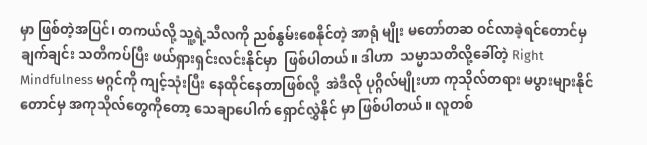မှာ ဖြစ်တဲ့အပြင်၊ တကယ်လို့ သူ့ရဲ့သီလကို ညစ်နွမ်းစေနိုင်တဲ့ အာရုံ မျိုး မတော်တဆ ဝင်လာခဲ့ရင်တောင်မှ    ချက်ချင်း သတိကပ်ပြီး ဖယ်ရှားရှင်းလင်းနိုင်မှာ  ဖြစ်ပါတယ်။ ဒါဟာ  သမ္မာသတိလို့ခေါ်တဲ့ Right Mindfulness မဂ္ဂင်ကို ကျင့်သုံးပြီး နေထိုင်နေတာဖြစ်လို့  အဲဒီလို ပုဂ္ဂိလ်မျိုးဟာ ကုသိုလ်တရား မပွားများနိုင်တောင်မှ အကုသိုလ်တွေကိုတော့ သေချာပေါက် ရှောင်လွှဲနိုင် မှာ ဖြစ်ပါတယ်။ လူတစ်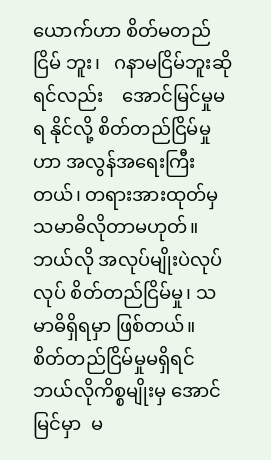ယောက်ဟာ စိတ်မတည်ငြိမ် ဘူး၊   ဂနာမငြိမ်ဘူးဆိုရင်လည်း    အောင်မြင်မှုမရ နိုင်လို့ စိတ်တည်ငြိမ်မှုဟာ အလွန်အရေးကြီးတယ်၊ တရားအားထုတ်မှ သမာဓိလိုတာမဟုတ်။   ဘယ်လို အလုပ်မျိုးပဲလုပ်လုပ် စိတ်တည်ငြိမ်မှု၊ သမာဓိရှိရမှာ ဖြစ်တယ်။
စိတ်တည်ငြိမ်မှုမရှိရင်    ဘယ်လိုကိစ္စမျိုးမှ အောင်မြင်မှာ  မ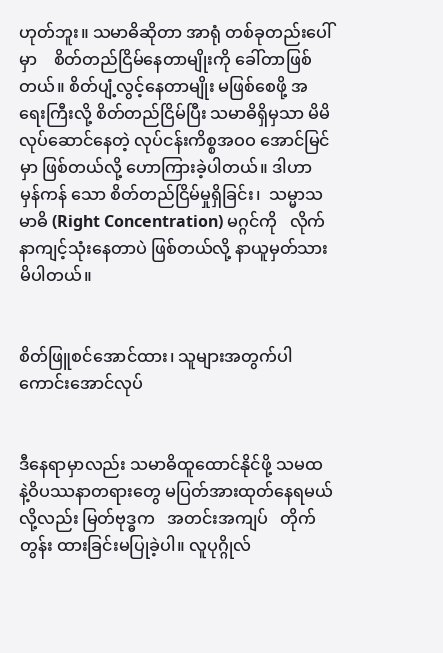ဟုတ်ဘူး။ သမာဓိဆိုတာ အာရုံ တစ်ခုတည်းပေါ်မှာ    စိတ်တည်ငြိမ်နေတာမျိုးကို ခေါ်တာဖြစ်တယ်။ စိတ်ပျံ့လွင့်နေတာမျိုး မဖြစ်စေဖို့ အရေးကြီးလို့ စိတ်တည်ငြိမ်ပြီး သမာဓိရှိမှသာ မိမိ လုပ်ဆောင်နေတဲ့ လုပ်ငန်းကိစ္စအဝဝ အောင်မြင်မှာ ဖြစ်တယ်လို့ ဟောကြားခဲ့ပါတယ်။ ဒါဟာ မှန်ကန် သော စိတ်တည်ငြိမ်မှုရှိခြင်း၊  သမ္မာသမာဓိ (Right Concentration) မဂ္ဂင်ကို   လိုက်နာကျင့်သုံးနေတာပဲ ဖြစ်တယ်လို့ နာယူမှတ်သားမိပါတယ်။


စိတ်ဖြူစင်အောင်ထား၊ သူများအတွက်ပါ ကောင်းအောင်လုပ်


ဒီနေရာမှာလည်း သမာဓိထူထောင်နိုင်ဖို့ သမထ နဲ့ဝိပဿနာတရားတွေ မပြတ်အားထုတ်နေရမယ် လို့လည်း မြတ်ဗုဒ္ဓက   အတင်းအကျပ်   တိုက်တွန်း ထားခြင်းမပြုခဲ့ပါ။ လူပုဂ္ဂိုလ်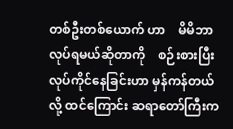တစ်ဦးတစ်ယောက် ဟာ    မိမိဘာလုပ်ရမယ်ဆိုတာကို    စဉ်းစားပြီး လုပ်ကိုင်နေခြင်းဟာ မှန်ကန်တယ်လို့ ထင်ကြောင်း ဆရာတော်ကြီးက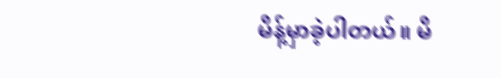မိန့်မှာခဲ့ပါတယ်။ မိ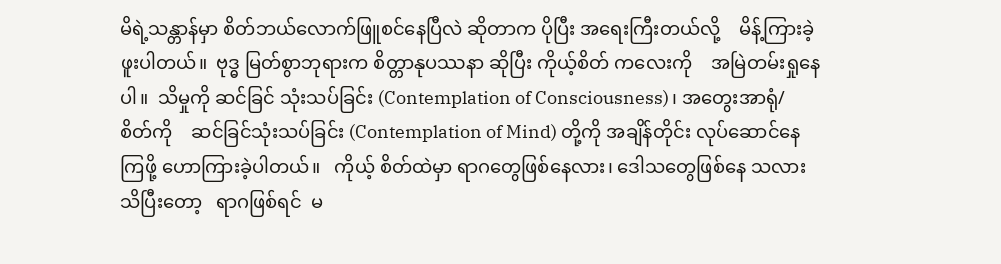မိရဲ့သန္တာန်မှာ စိတ်ဘယ်လောက်ဖြူစင်နေပြီလဲ ဆိုတာက ပိုပြီး အရေးကြီးတယ်လို့    မိန့်ကြားခဲ့ဖူးပါတယ်။  ဗုဒ္ဓ မြတ်စွာဘုရားက စိတ္တာနုပဿနာ ဆိုပြီး ကိုယ့်စိတ် ကလေးကို    အမြဲတမ်းရှုနေပါ။  သိမှုကို ဆင်ခြင် သုံးသပ်ခြင်း (Contemplation of Consciousness)၊ အတွေးအာရုံ/  စိတ်ကို    ဆင်ခြင်သုံးသပ်ခြင်း (Contemplation of Mind) တို့ကို အချိန်တိုင်း လုပ်ဆောင်နေကြဖို့ ဟောကြားခဲ့ပါတယ်။   ကိုယ့် စိတ်ထဲမှာ ရာဂတွေဖြစ်နေလား၊ ဒေါသတွေဖြစ်နေ သလား သိပြီးတော့   ရာဂဖြစ်ရင်  မ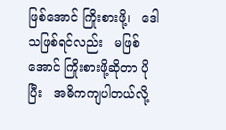ဖြစ်အောင် ကြိုးစားဖို့၊   ဒေါသဖြစ်ရင်လည်း   မဖြစ်အောင် ကြိုးစားဖို့ဆိုတာ ပိုပြီး   အဓိကကျပါတယ်လို့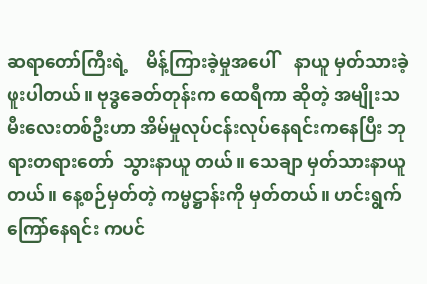ဆရာတော်ကြီးရဲ့    မိန့်ကြားခဲ့မှုအပေါ်    နာယူ မှတ်သားခဲ့ဖူးပါတယ်။ ဗုဒ္ဓခေတ်တုန်းက ထေရီကာ ဆိုတဲ့ အမျိုးသမီးလေးတစ်ဦးဟာ အိမ်မှုလုပ်ငန်းလုပ်နေရင်းကနေပြီး ဘုရားတရားတော်  သွားနာယူ တယ်။ သေချာ မှတ်သားနာယူတယ်။ နေ့စဉ်မှတ်တဲ့ ကမ္မဋ္ဌာန်းကို မှတ်တယ်။ ဟင်းရွက်ကြော်နေရင်း ကပင်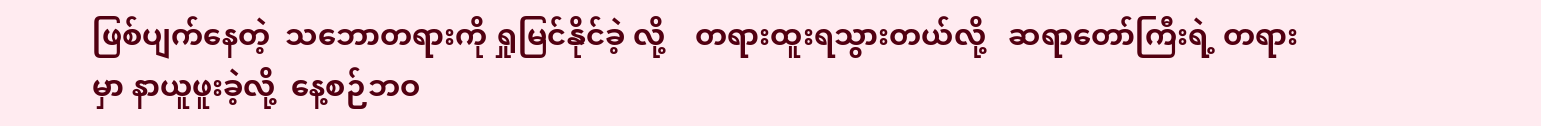ဖြစ်ပျက်နေတဲ့  သဘောတရားကို ရှုမြင်နိုင်ခဲ့ လို့    တရားထူးရသွားတယ်လို့   ဆရာတော်ကြီးရဲ့ တရားမှာ နာယူဖူးခဲ့လို့  နေ့စဉ်ဘဝ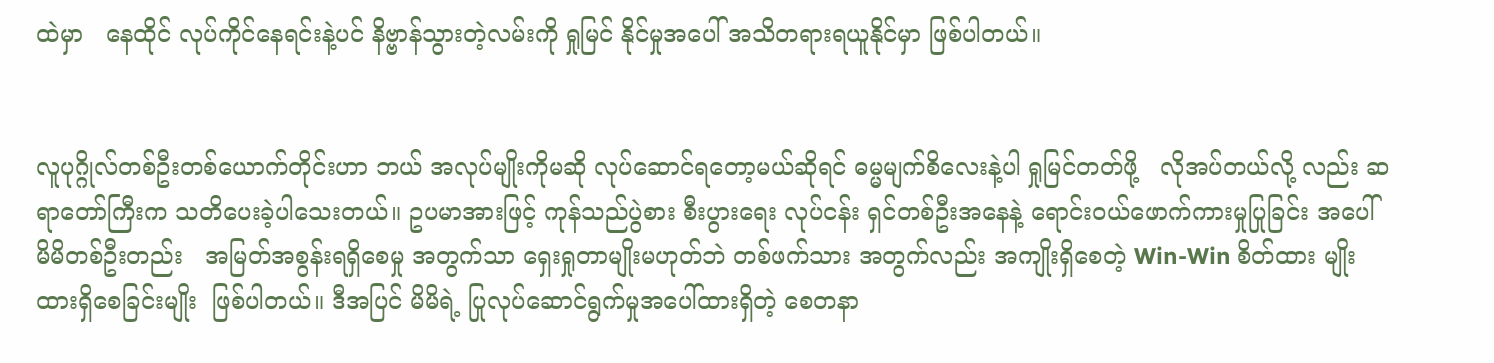ထဲမှာ   နေထိုင် လုပ်ကိုင်နေရင်းနဲ့ပင် နိဗ္ဗာန်သွားတဲ့လမ်းကို ရှုမြင် နိုင်မှုအပေါ် အသိတရားရယူနိုင်မှာ ဖြစ်ပါတယ်။


လူပုဂ္ဂိုလ်တစ်ဦးတစ်ယောက်တိုင်းဟာ ဘယ် အလုပ်မျိုးကိုမဆို လုပ်ဆောင်ရတော့မယ်ဆိုရင် ဓမ္မမျက်စိလေးနဲ့ပါ ရှုမြင်တတ်ဖို့   လိုအပ်တယ်လို့ လည်း ဆရာတော်ကြီးက သတိပေးခဲ့ပါသေးတယ်။ ဥပမာအားဖြင့် ကုန်သည်ပွဲစား စီးပွားရေး လုပ်ငန်း ရှင်တစ်ဦးအနေနဲ့ ရောင်းဝယ်ဖောက်ကားမှုပြုခြင်း အပေါ် မိမိတစ်ဦးတည်း   အမြတ်အစွန်းရရှိစေမှု အတွက်သာ ရှေးရှုတာမျိုးမဟုတ်ဘဲ တစ်ဖက်သား အတွက်လည်း အကျိုးရှိစေတဲ့ Win-Win စိတ်ထား မျိုး ထားရှိစေခြင်းမျိုး  ဖြစ်ပါတယ်။ ဒီအပြင် မိမိရဲ့ ပြုလုပ်ဆောင်ရွက်မှုအပေါ်ထားရှိတဲ့ စေတနာ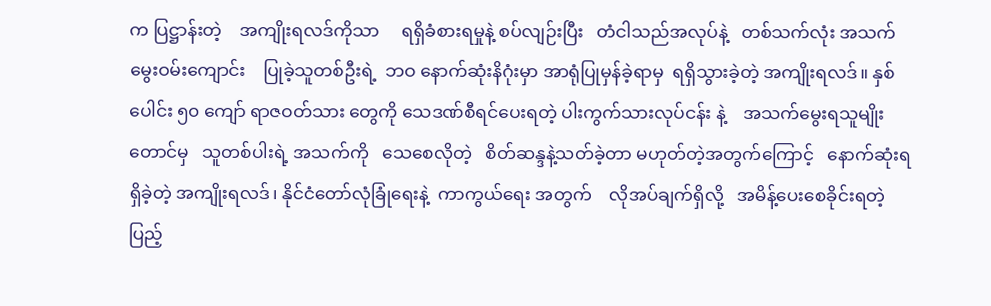က ပြဋ္ဌာန်းတဲ့    အကျိုးရလဒ်ကိုသာ     ရရှိခံစားရမှုနဲ့ စပ်လျဉ်းပြီး   တံငါသည်အလုပ်နဲ့   တစ်သက်လုံး အသက်မွေးဝမ်းကျောင်း    ပြုခဲ့သူတစ်ဦးရဲ့  ဘဝ နောက်ဆုံးနိဂုံးမှာ အာရုံပြုမှန်ခဲ့ရာမှ  ရရှိသွားခဲ့တဲ့ အကျိုးရလဒ်။ နှစ်ပေါင်း ၅၀ ကျော် ရာဇဝတ်သား တွေကို သေဒဏ်စီရင်ပေးရတဲ့ ပါးကွက်သားလုပ်ငန်း နဲ့    အသက်မွေးရသူမျိုးတောင်မှ   သူတစ်ပါးရဲ့ အသက်ကို   သေစေလိုတဲ့   စိတ်ဆန္ဒနဲ့သတ်ခဲ့တာ မဟုတ်တဲ့အတွက်ကြောင့်   နောက်ဆုံးရရှိခဲ့တဲ့ အကျိုးရလဒ်၊ နိုင်ငံတော်လုံခြုံရေးနဲ့  ကာကွယ်ရေး အတွက်    လိုအပ်ချက်ရှိလို့   အမိန့်ပေးစေခိုင်းရတဲ့ ပြည့်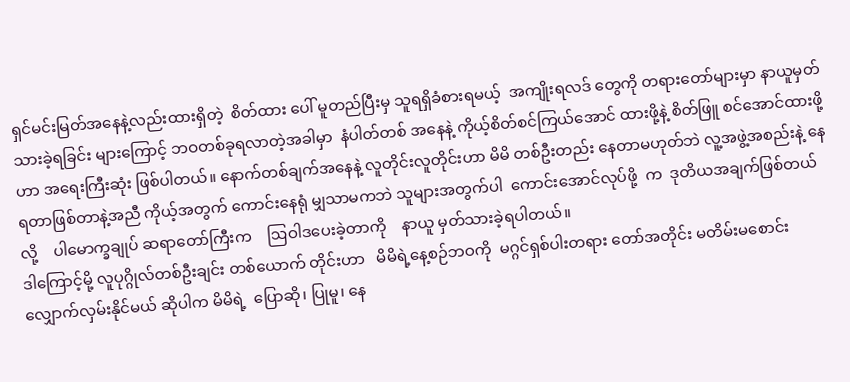ရှင်မင်းမြတ်အနေနဲ့လည်းထားရှိတဲ့  စိတ်ထား ပေါ် မူတည်ပြီးမှ သူရရှိခံစားရမယ့်  အကျိုးရလဒ် တွေကို တရားတော်များမှာ နာယူမှတ်သားခဲ့ရခြင်း များကြောင့် ဘဝတစ်ခုရလာတဲ့အခါမှာ  နံပါတ်တစ် အနေနဲ့ ကိုယ့်စိတ်စင်ကြယ်အောင် ထားဖို့နဲ့ စိတ်ဖြူ စင်အောင်ထားဖို့ဟာ အရေးကြီးဆုံး ဖြစ်ပါတယ်။ နောက်တစ်ချက်အနေနဲ့ လူတိုင်းလူတိုင်းဟာ မိမိ တစ်ဦးတည်း နေတာမဟုတ်ဘဲ လူ့အဖွဲ့အစည်းနဲ့ နေရတာဖြစ်တာနဲ့အညီ ကိုယ့်အတွက် ကောင်းနေရုံ မျှသာမကဘဲ သူများအတွက်ပါ  ကောင်းအောင်လုပ်ဖို့  က  ဒုတိယအချက်ဖြစ်တယ်လို့    ပါမောက္ခချုပ် ဆရာတော်ကြီးက    ဩဝါဒပေးခဲ့တာကို    နာယူ မှတ်သားခဲ့ရပါတယ်။
ဒါကြောင့်မို့ လူပုဂ္ဂိုလ်တစ်ဦးချင်း တစ်ယောက် တိုင်းဟာ   မိမိရဲ့နေ့စဉ်ဘဝကို  မဂ္ဂင်ရှစ်ပါးတရား တော်အတိုင်း မတိမ်းမစောင်း  လျှောက်လှမ်းနိုင်မယ် ဆိုပါက မိမိရဲ့  ပြောဆို၊ ပြုမူ၊ နေ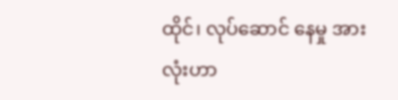ထိုင်၊ လုပ်ဆောင် နေမှု အားလုံးဟာ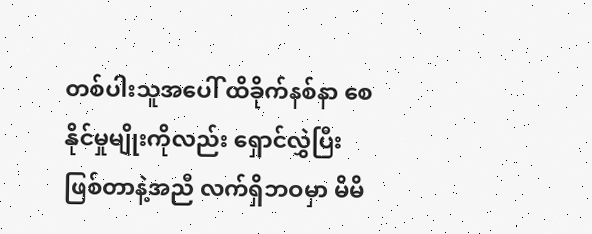တစ်ပါးသူအပေါ် ထိခိုက်နစ်နာ စေနိုင်မှုမျိုးကိုလည်း ရှောင်လွှဲပြီးဖြစ်တာနဲ့အညီ လက်ရှိဘဝမှာ မိမိ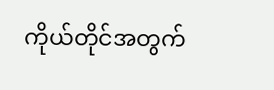ကိုယ်တိုင်အတွက်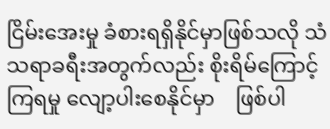ငြိမ်းအေးမှု ခံစားရရှိနိုင်မှာဖြစ်သလို သံသရာခရီးအတွက်လည်း စိုးရိမ်ကြောင့်ကြရမှု လျော့ပါးစေနိုင်မှာ    ဖြစ်ပါ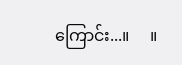ကြောင်း...။     ။